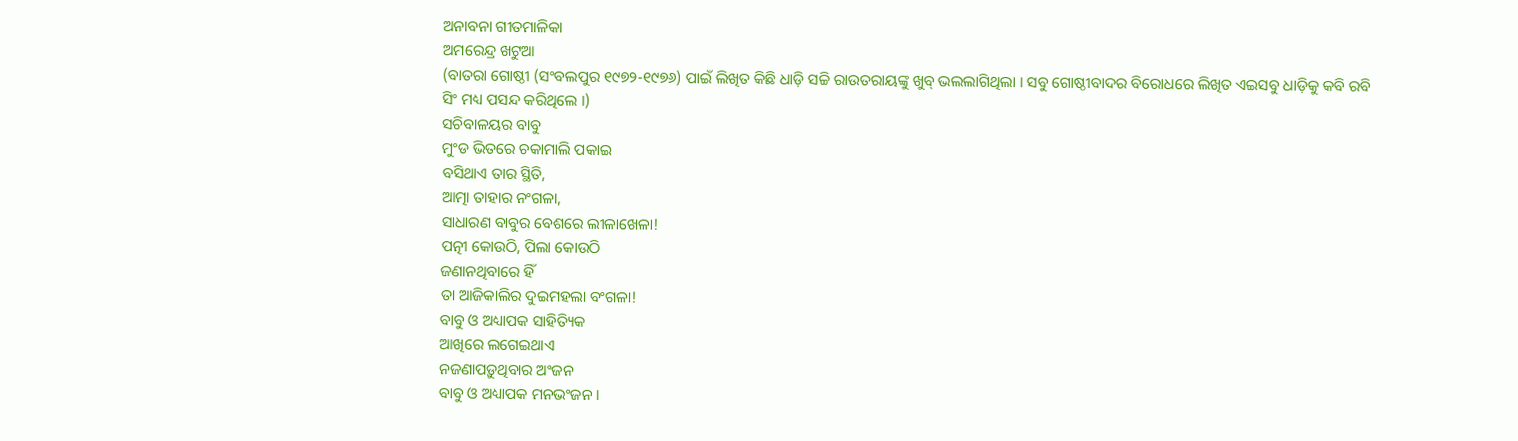ଅନାବନା ଗୀତମାଳିକା
ଅମରେନ୍ଦ୍ର ଖଟୁଆ
(ବାତରା ଗୋଷ୍ଠୀ (ସଂବଲପୁର ୧୯୭୨-୧୯୭୬) ପାଇଁ ଲିଖିତ କିଛି ଧାଡ଼ି ସଚ୍ଚି ରାଉତରାୟଙ୍କୁ ଖୁବ୍ ଭଲଲାଗିଥିଲା । ସବୁ ଗୋଷ୍ଠୀବାଦର ବିରୋଧରେ ଲିଖିତ ଏଇସବୁ ଧାଡ଼ିକୁ କବି ରବି ସିଂ ମଧ୍ୟ ପସନ୍ଦ କରିଥିଲେ ।)
ସଚିବାଳୟର ବାବୁ
ମୁଂଡ ଭିତରେ ଚକାମାଲି ପକାଇ
ବସିଥାଏ ତାର ସ୍ଥିତି,
ଆତ୍ମା ତାହାର ନଂଗଳା,
ସାଧାରଣ ବାବୁର ବେଶରେ ଲୀଳାଖେଳା!
ପତ୍ନୀ କୋଉଠି, ପିଲା କୋଉଠି
ଜଣାନଥିବାରେ ହିଁ
ତା ଆଜିକାଲିର ଦୁଇମହଲା ବଂଗଳା!
ବାବୁ ଓ ଅଧ୍ୟାପକ ସାହିତ୍ୟିକ
ଆଖିରେ ଲଗେଇଥାଏ
ନଜଣାପଡ଼ୁଥିବାର ଅଂଜନ
ବାବୁ ଓ ଅଧ୍ୟାପକ ମନଭଂଜନ ।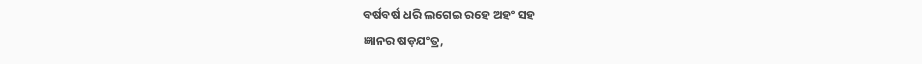ବର୍ଷବର୍ଷ ଧରି ଲଗେଇ ରହେ ଅହଂ ସହ
ଜ୍ଞାନର ଷଡ଼ଯଂତ୍ର,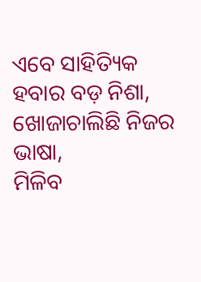ଏବେ ସାହିତ୍ୟିକ ହବାର ବଡ଼ ନିଶା,
ଖୋଜାଚାଲିଛି ନିଜର ଭାଷା,
ମିଳିବ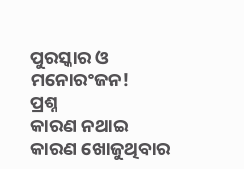ପୁରସ୍କାର ଓ ମନୋରଂଜନ!
ପ୍ରଶ୍ନ
କାରଣ ନଥାଇ
କାରଣ ଖୋଜୁଥିବାର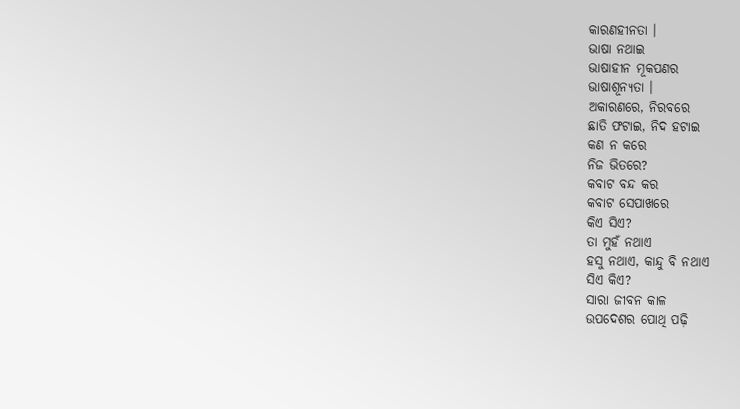କାରଣହୀନତା ।
ଭାଷା ନଥାଇ
ଭାଷାହୀନ ମୂକପଣର
ଭାଷାଶୂନ୍ୟତା ।
ଅକାରଣରେ, ନିରବରେ
ଛାତି ଫଟାଇ, ନିଦ ହଟାଇ
କଣ ନ କରେ
ନିଜ ଭିତରେ?
କବାଟ ବନ୍ଦ କର
କବାଟ ସେପାଖରେ
କିଏ ସିଏ?
ତା ମୁହଁ ନଥାଏ
ହସୁ ନଥାଏ, କାନ୍ଦୁ ବି ନଥାଏ
ସିଏ କିଏ?
ସାରା ଜୀବନ କାଳ
ଉପଦେଶର ପୋଥି ପଢ଼ି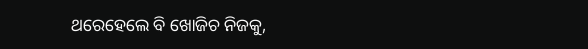ଥରେହେଲେ ବି ଖୋଜିଚ ନିଜକୁ,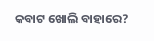କବାଟ ଖୋଲି ବାହାରେ?